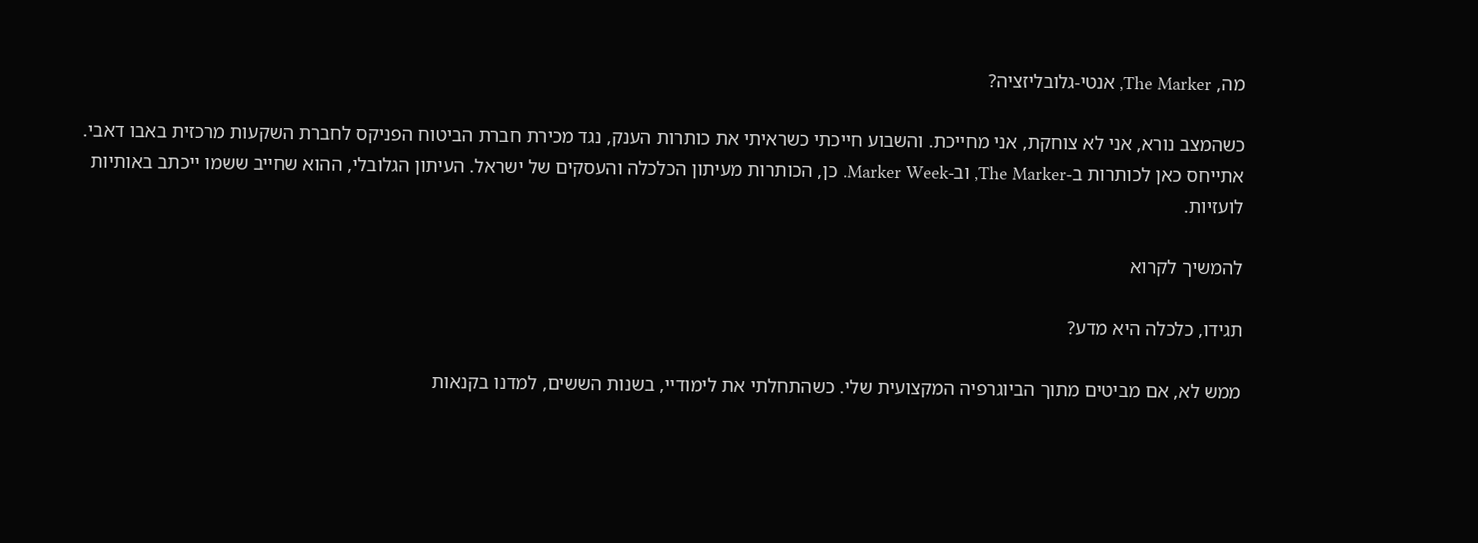מה, The Marker, אנטי-גלובליזציה?

כשהמצב נורא, אני לא צוחקת, אני מחייכת. והשבוע חייכתי כשראיתי את כותרות הענק, נגד מכירת חברת הביטוח הפניקס לחברת השקעות מרכזית באבו דאבי. אתייחס כאן לכותרות ב-The Marker, וב-Marker Week. כן, הכותרות מעיתון הכלכלה והעסקים של ישראל. העיתון הגלובלי, ההוא שחייב ששמו ייכתב באותיות לועזיות.

להמשיך לקרוא

תגידו, כלכלה היא מדע?

ממש לא, אם מביטים מתוך הביוגרפיה המקצועית שלי. כשהתחלתי את לימודיי, בשנות הששים, למדנו בקנאות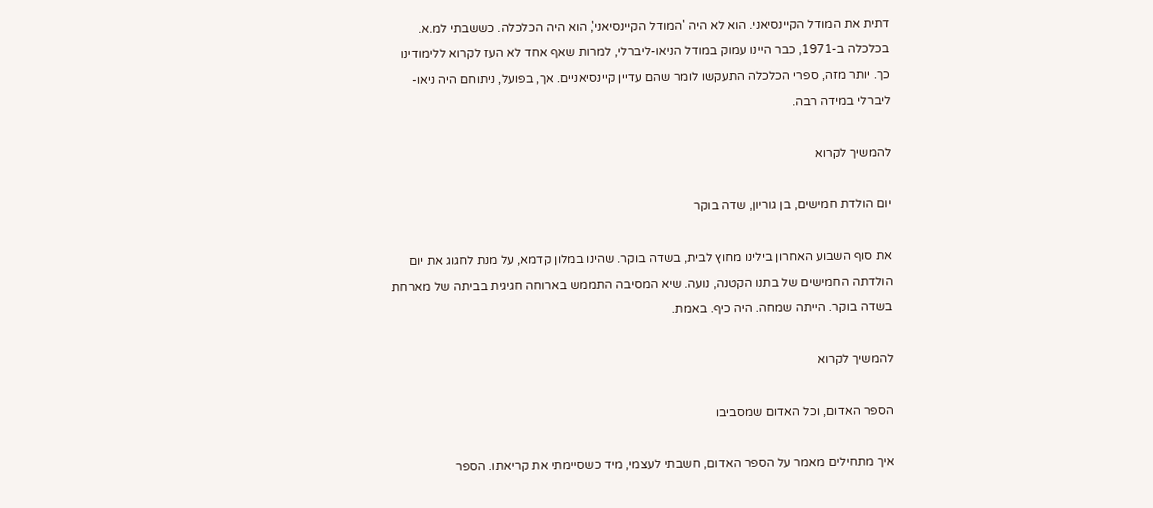דתית את המודל הקיינסיאני. הוא לא היה 'המודל הקיינסיאני', הוא היה הכלכלה. כששבתי למ.א. בכלכלה ב-1971, כבר היינו עמוק במודל הניאו-ליברלי, למרות שאף אחד לא העז לקרוא ללימודינו כך. יותר מזה, ספרי הכלכלה התעקשו לומר שהם עדיין קיינסיאניים. אך, בפועל, ניתוחם היה ניאו-ליברלי במידה רבה.

להמשיך לקרוא

יום הולדת חמישים, בן גוריון, שדה בוקר

את סוף השבוע האחרון בילינו מחוץ לבית, בשדה בוקר. שהינו במלון קדמא, על מנת לחגוג את יום הולדתה החמישים של בתנו הקטנה, נועה. שיא המסיבה התממש בארוחה חגיגית בביתה של מארחת בשדה בוקר. הייתה שמחה. היה כיף. באמת.

להמשיך לקרוא

הספר האדום, וכל האדום שמסביבו

איך מתחילים מאמר על הספר האדום, חשבתי לעצמי, מיד כשסיימתי את קריאתו. הספר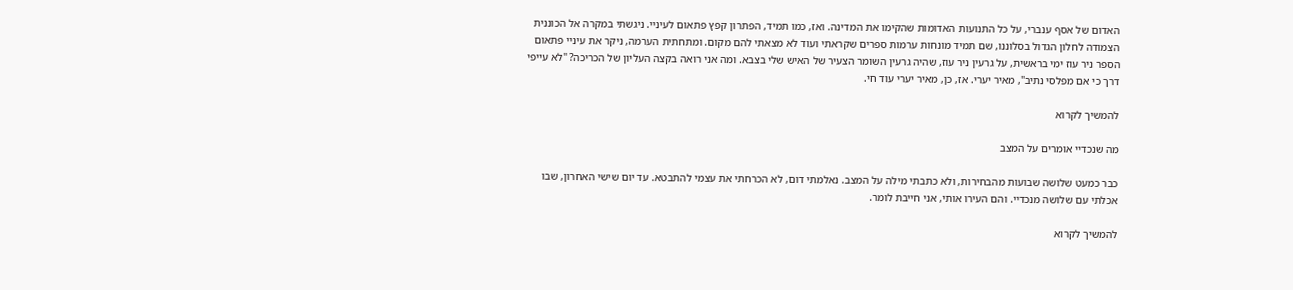האדום של אסף ענברי, על כל התנועות האדומות שהקימו את המדינה. ואז, כמו תמיד, הפתרון קפץ פתאום לעיניי. ניגשתי במקרה אל הכוננית הצמודה לחלון הגדול בסלוננו, שם תמיד מונחות ערמות ספרים שקראתי ועוד לא מצאתי להם מקום. ומתחתית הערמה, ניקר את עיניי פתאום הספר ניר עוז ימי בראשית, על גרעין ניר עוז, שהיה גרעין השומר הצעיר של האיש שלי בצבא. ומה אני רואה בקצה העליון של הכריכה? "לא עייפי דרך כי אם מפלסי נתיב", מאיר יערי. אז, כן, מאיר יערי עוד חי.

להמשיך לקרוא

מה שנכדיי אומרים על המצב

כבר כמעט שלושה שבועות מהבחירות, ולא כתבתי מילה על המצב. נאלמתי דום, לא הכרחתי את עצמי להתבטא. עד יום שישי האחרון, שבו אכלתי עם שלושה מנכדיי. והם העירו אותי, אני חייבת לומר.

להמשיך לקרוא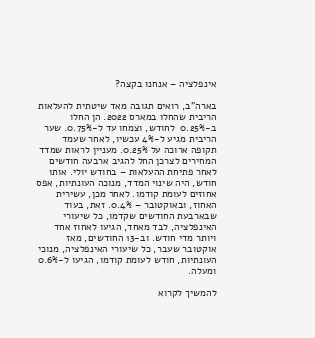אינפלציה – אנחנו בקצה?

בארה"ב, רואים תגובה מאד שיטתית להעלאות הריבית שהחלו במארס 2022. הן החלו ב-0.25%  לחודש, וצמחו עד ל-0.75%. שער הריבית מגיע ל-4% עכשיו, לאחר שעמד תקופה ארוכה על 0.25%. מעניין לראות שמדד המחירים לצרכן החל להגיב ארבעה חודשים לאחר פתיחת ההעלאות – בחודש יולי. אותו חודש, היה שינוי המדד, מנוכה העונתיות, אפס אחוזים לעומת קודמו. לאחר מכן, עשירית האחוז, ובאוקטובר – 0.4%. זאת, בעוד שבארבעת החודשים שקדמו, כל שיעורי האינפלציה, לבד מאחד, הגיעו לאחוז אחד ויותר מדי חודש. וב-13 החודשים, מאז אוקטובר שעבר, כל שיעורי האינפלציה, מנוכי העונתיות, חודש לעומת קודמו, הגיעו ל-0.6% ומעלה.

להמשיך לקרוא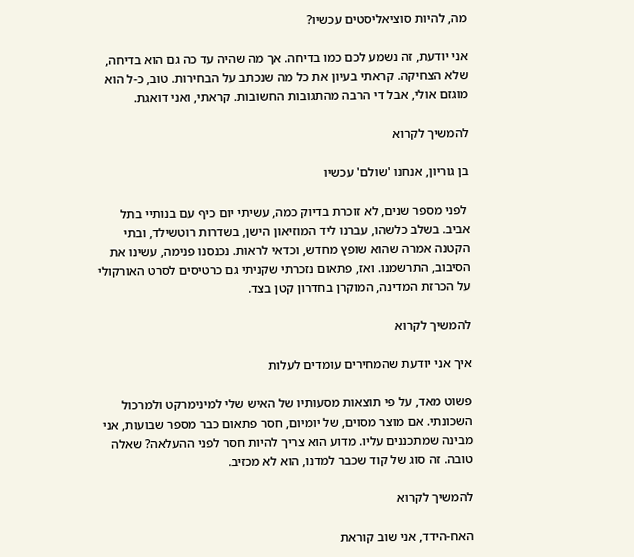מה, להיות סוציאליסטים עכשיו?

אני יודעת, זה נשמע לכם כמו בדיחה. אך מה שהיה עד כה גם הוא בדיחה, שלא הצחיקה. קראתי בעיון את כל מה שנכתב על הבחירות. טוב, כ-ל הוא מוגזם אולי, אבל די הרבה מהתגובות החשובות. קראתי, ואני דואגת.

להמשיך לקרוא

בן גוריון, אנחנו 'שולם' עכשיו

 לפני מספר שנים, לא זוכרת בדיוק כמה, עשיתי יום כיף עם בנותיי בתל אביב. בשלב כלשהו, עברנו ליד המוזיאון הישן, בשדרות רוטשילד, ובתי הקטנה אמרה שהוא שופץ מחדש, וכדאי לראות. נכנסנו פנימה, עשינו את הסיבוב, התרשמנו. ואז, פתאום נזכרתי שקניתי גם כרטיסים לסרט האורקולי על הכרזת המדינה, המוקרן בחדרון קטן בצד.

להמשיך לקרוא

איך אני יודעת שהמחירים עומדים לעלות

פשוט מאד, על פי תוצאות מסעותיו של האיש שלי למינימרקט ולמרכול השכונתי. אם מוצר מסוים, של יומיום, חסר פתאום כבר מספר שבועות, אני מבינה שמתכננים עליו. מדוע הוא צריך להיות חסר לפני ההעלאה? שאלה טובה. זה סוג של קוד שכבר למדנו, הוא לא מכזיב.

להמשיך לקרוא

האח-הידד, אני שוב קוראת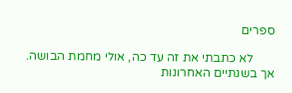ספרים

       לא כתבתי את זה עד כה, אולי מחמת הבושה. אך בשנתיים האחרונות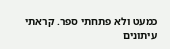כמעט ולא פתחתי ספר. קראתי עיתונים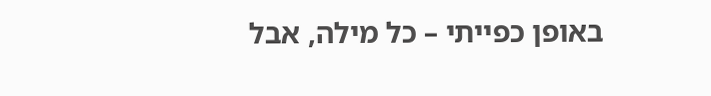באופן כפייתי – כל מילה, אבל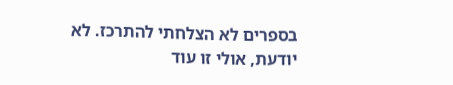בספרים לא הצלחתי להתרכז. לא יודעת, אולי זו עוד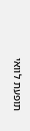תופעת לוואי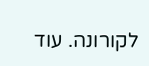לקורונה. עוד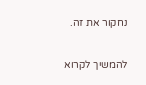נחקור את זה.

להמשיך לקרוא